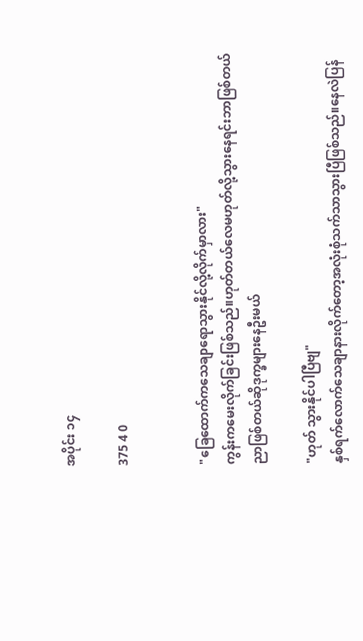အပိုင်း ၁၄

375 4 0


"ခြေထောက်ကသေချာရောသွားနိုင်လို့လိုက်မှာလား"
ကွန်းကမေးလိုက်ခြင်းဖြစ်သည်။ဟုတ်တယ်လေမဟုတ်လို့သွားနေရင်းဘာဖြစ်တယ်ညာဖြစ်တယ်ဆိုဒုက္ခများနေဦးမယ်

"ဟုတ် သွားနိုင်ပါပြီဗျ"
နှစ်ရက်လောက်သေချာနားလိုက်တော့အလုံးစုံသက်သာသွားပြီဖြစ်သည်။နေလဲပြန်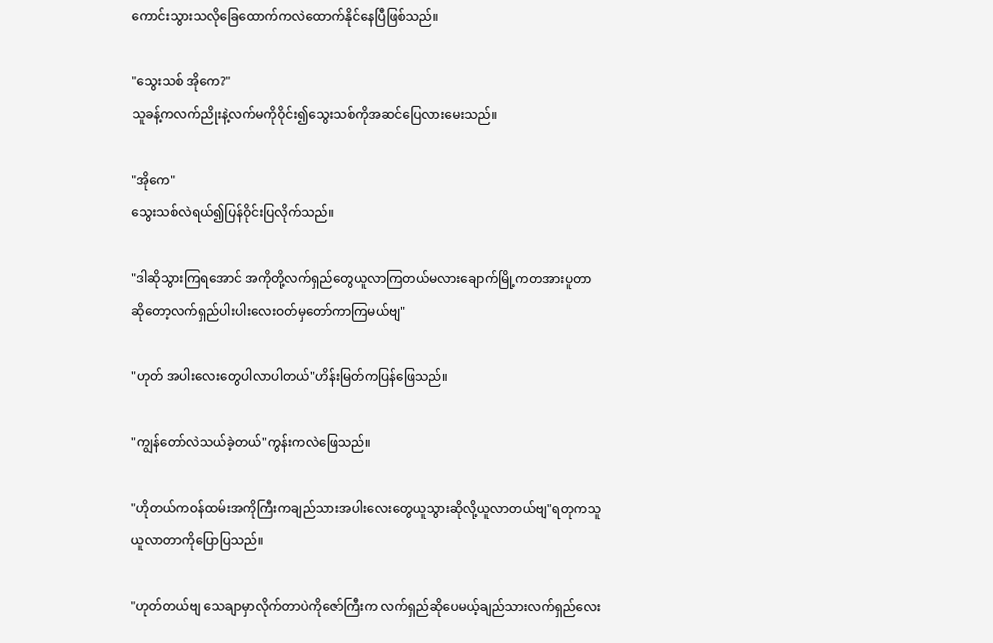ကောင်းသွားသလိုခြေထောက်ကလဲထောက်နိုင်နေပြီဖြစ်သည်။

"သွေးသစ် အိုကေ?"
သူခန့်ကလက်ညိုးနဲ့လက်မကိုဝိုင်း၍သွေးသစ်ကိုအဆင်ပြေလားမေးသည်။

"အိုကေ"
သွေးသစ်လဲရယ်၍ပြန်ဝိုင်းပြလိုက်သည်။

"ဒါဆိုသွားကြရအောင် အကိုတို့လက်ရှည်တွေယူလာကြတယ်မလားချောက်မြို့ကတအားပူတာဆိုတော့လက်ရှည်ပါးပါးလေးဝတ်မှတော်ကာကြမယ်ဗျ"

"ဟုတ် အပါးလေးတွေပါလာပါတယ်"ဟိန်းမြတ်ကပြန်ဖြေသည်။

"ကျွန်တော်လဲသယ်ခဲ့တယ်"ကွန်းကလဲဖြေသည်။

"ဟိုတယ်ကဝန်ထမ်းအကိုကြီးကချည်သားအပါးလေးတွေယူသွားဆိုလို့ယူလာတယ်ဗျ"ရတုကသူယူလာတာကိုပြောပြသည်။

"ဟုတ်တယ်ဗျ သေချာ‌မှာလိုက်တာပဲကိုဇော်ကြီးက လက်ရှည်ဆိုပေမယ့်ချည်သားလက်ရှည်လေး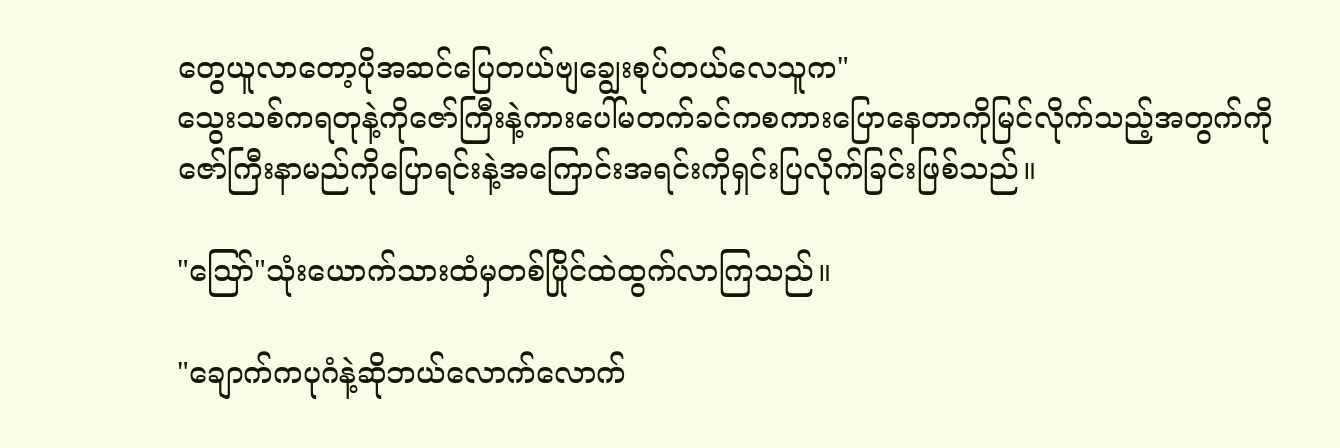တွေယူလာတော့ပိုအဆင်ပြေတယ်ဗျချွေးစုပ်တယ်လေသူက"
သွေးသစ်ကရတုနဲ့ကိုဇော်ကြီးနဲ့ကားပေါ်မတက်ခင်ကစကားပြောနေတာကိုမြင်လိုက်သည့်အတွက်ကိုဇော်ကြီးနာမည်ကိုပြောရင်းနဲ့အကြောင်းအရင်းကိုရှင်းပြ‌လိုက်ခြင်းဖြစ်သည်။

"ဪ"သုံးယောက်သားထံမှတစ်ပြိုင်ထဲထွက်လာကြသည်။

"ချောက်ကပုဂံနဲ့ဆိုဘယ်လောက်လောက်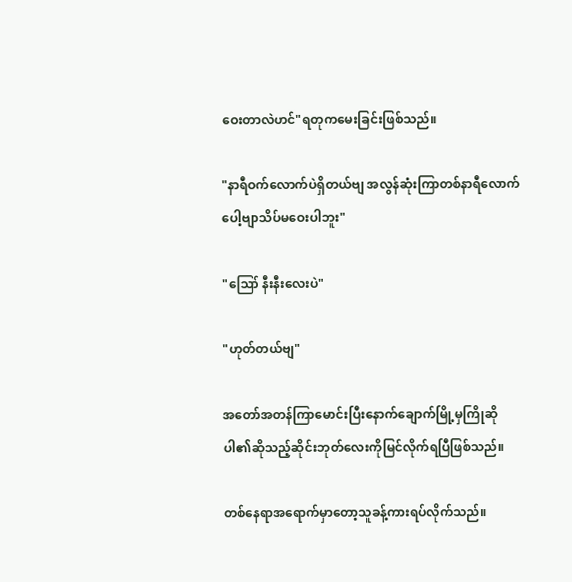ဝေးတာလဲဟင်"ရတုကမေးခြင်းဖြစ်သည်။

"နာရီဝက်လောက်ပဲရှိတယ်ဗျ အလွန်ဆုံးကြာတစ်နာရီလောက်ပေါ့ဗျာသိပ်မဝေးပါဘူး"

"ဪ နီးနီးလေးပဲ"

"ဟုတ်တယ်ဗျ"

အတော်အတန်ကြာမောင်းပြီးနောက်ချောက်မြို့မှကြိုဆိုပါ၏ဆိုသည့်ဆိုင်းဘုတ်လေးကိုမြင်လိုက်ရပြီဖြစ်သည်။

တစ်နေရာအရောက်မှာတော့သူခန့်ကားရပ်လိုက်သည်။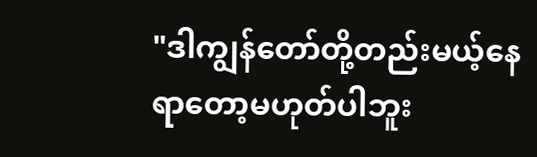"ဒါကျွန်တော်တို့တည်းမယ့်နေရာတော့မဟုတ်ပါဘူး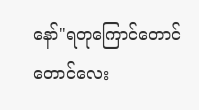နော်"ရတုကြောင်တောင်တောင်လေး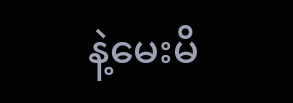နဲ့မေးမိ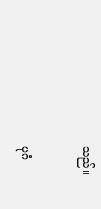သည်။

ပုဂံ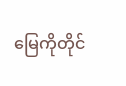မြေကိုတိုင်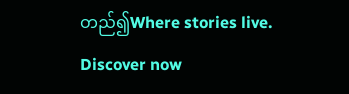တည်၍Where stories live. Discover now